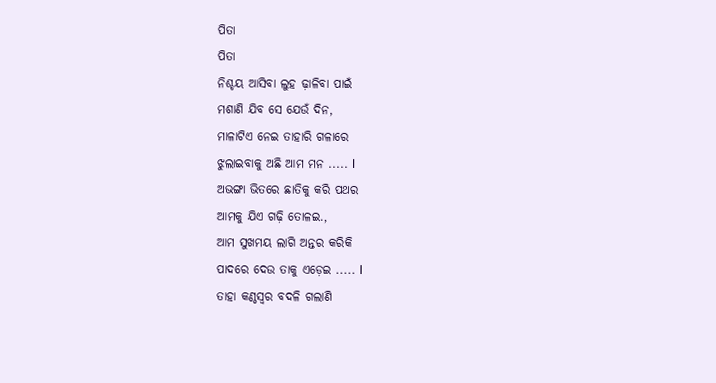ପିତା
ପିତା
ନିଶ୍ଚୟ ଆସିବା ଲୁହ ଢ଼ାଳିବା ପାଇଁ
ମଶାଣି ଯିବ ସେ ଯେଉଁ ଦିନ,
ମାଳାଟିଏ ନେଇ ତାହାରି ଗଳାରେ
ଝୁଲାଇବାକୁ ଅଛି ଆମ ମନ ..... l
ଅଭଙ୍ଗା ଭିତରେ ଛାତିକୁ କରି ପଥର
ଆମକୁ ଯିଏ ଗଢ଼ି ତୋଳଇ.,
ଆମ ସୁଖମୟ ଲାଗି ଅନ୍ତର କରିକି
ପାଦରେ ଦେଉ ତାକୁ ଏଡ଼େଇ ..... l
ତାହା କଣ୍ଠସ୍ୱର ବଦଳି ଗଲାଣି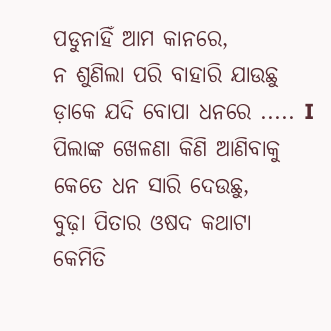ପଡୁନାହିଁ ଆମ କାନରେ,
ନ ଶୁଣିଲା ପରି ବାହାରି ଯାଉଛୁ
ଡ଼ାକେ ଯଦି ବୋପା ଧନରେ ..... I
ପିଲାଙ୍କ ଖେଳଣା କିଣି ଆଣିବାକୁ
କେତେ ଧନ ସାରି ଦେଉଛୁ,
ବୁଢ଼ା ପିତାର ଓଷଦ କଥାଟା
କେମିତି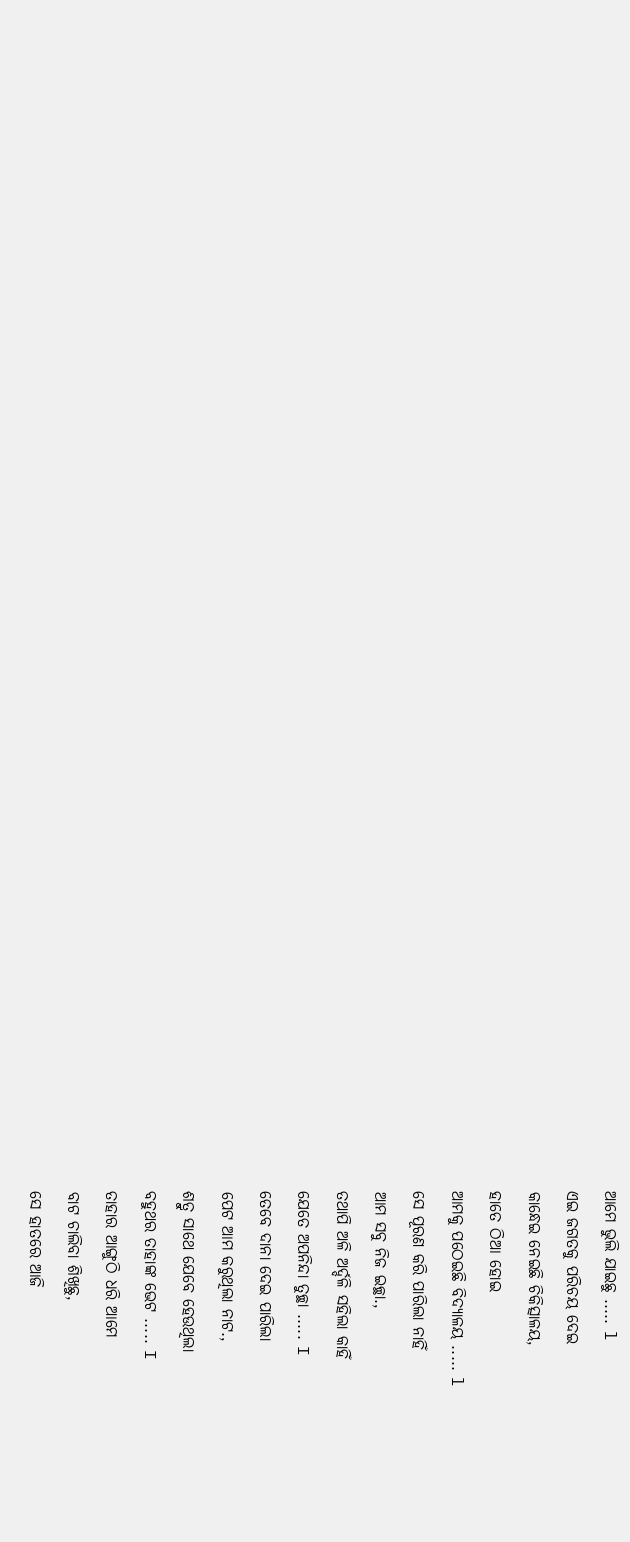ଆମେ ଭୁଲି ଯାଇଛୁ ..... l
ଏଇ ଜଗତକୁ ପରିଚୟ ଦେଇ
କାନ୍ଧେଇ ନେଇଛି ଚିକିତ୍ସାଳୟ,
ହାତେ ଠିଆ ହୋଇ
ଆମକୁ ପଠେଇଛି ବିଦ୍ୟାଳୟ ..... l
ସେ ପୂରଣ କରି ପାରିଲା ନାହିଁ
ଆମ ସବୁ ନିଜ ଇଚ୍ଛା.,
ତଥାପି ଅଳି ଅର୍ଦ୍ଦଳି ସହିଲା କାହିଁ
ଯେତେ ଅପନିନ୍ଦା ତୁଚ୍ଛା ..... I
ତେବେ ଦାନା ଦେଇ ପାରିଲା
ପେଟ ଆମ କରୁଥିଲା ନାଟ.,
ଶତ୍ରୁ ସାଥେ ଯେବେ ହେଉଥିଲା
ବହୁଥର ତାହାଙ୍କ ଭେଟ ..... I
ତାହାର ଆଙ୍ଗୁଠି ଧରି ଆମେ
ବାଟ ଚାଲିବା ଶିଖିଛୁ,
ସେ ହାତରେ ଆଜି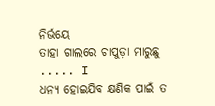ନିର୍ଭୟେ
ତାହା ଗାଲରେ ଚାପୁଡ଼ା ମାରୁଛୁ ..... I
ଧନ୍ୟ ହୋଇଯିବ କ୍ଷଣିକ ପାଇଁ ତ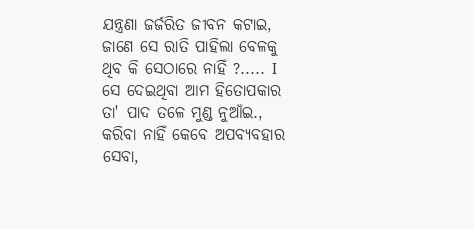ଯନ୍ତ୍ରଣା ଜର୍ଜରିତ ଜୀବନ କଟାଇ,
ଜାଣେ ସେ ରାତି ପାହିଲା ବେଳକୁ
ଥିବ କି ସେଠାରେ ନାହିଁ ?..... I
ସେ ଦେଇଥିବା ଆମ ହିତୋପକାର
ତା' ପାଦ ତଳେ ମୁଣ୍ଡ ନୁଆଁଇ.,
କରିବା ନାହିଁ କେବେ ଅପବ୍ୟବହାର
ସେବା,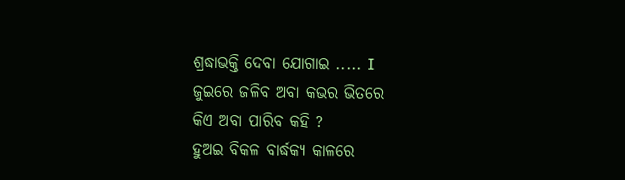ଶ୍ରଦ୍ଧାଭକ୍ତି ଦେବା ଯୋଗାଇ ..... I
ଜୁଇରେ ଜଳିବ ଅବା କଭର ଭିତରେ
କିଏ ଅବା ପାରିବ କହି ?
ହୁଅଇ ବିକଳ ବାର୍ଦ୍ଧକ୍ୟ କାଳରେ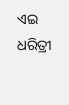ଏଇ ଧରିତ୍ରୀ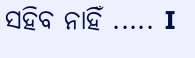ସହିବ ନାହିଁ ..... I